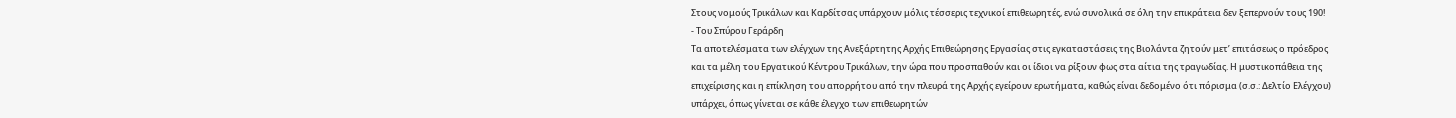Στους νομούς Τρικάλων και Καρδίτσας υπάρχουν μόλις τέσσερις τεχνικοί επιθεωρητές, ενώ συνολικά σε όλη την επικράτεια δεν ξεπερνούν τους 190!
- Του Σπύρου Γεράρδη
Τα αποτελέσματα των ελέγχων της Ανεξάρτητης Αρχής Επιθεώρησης Εργασίας στις εγκαταστάσεις της Βιολάντα ζητούν μετ’ επιτάσεως ο πρόεδρος και τα μέλη του Εργατικού Κέντρου Τρικάλων, την ώρα που προσπαθούν και οι ίδιοι να ρίξουν φως στα αίτια της τραγωδίας. Η μυστικοπάθεια της επιχείρισης και η επίκληση του απορρήτου από την πλευρά της Αρχής εγείρουν ερωτήματα, καθώς είναι δεδομένο ότι πόρισμα (σ.σ.: Δελτίο Ελέγχου) υπάρχει, όπως γίνεται σε κάθε έλεγχο των επιθεωρητών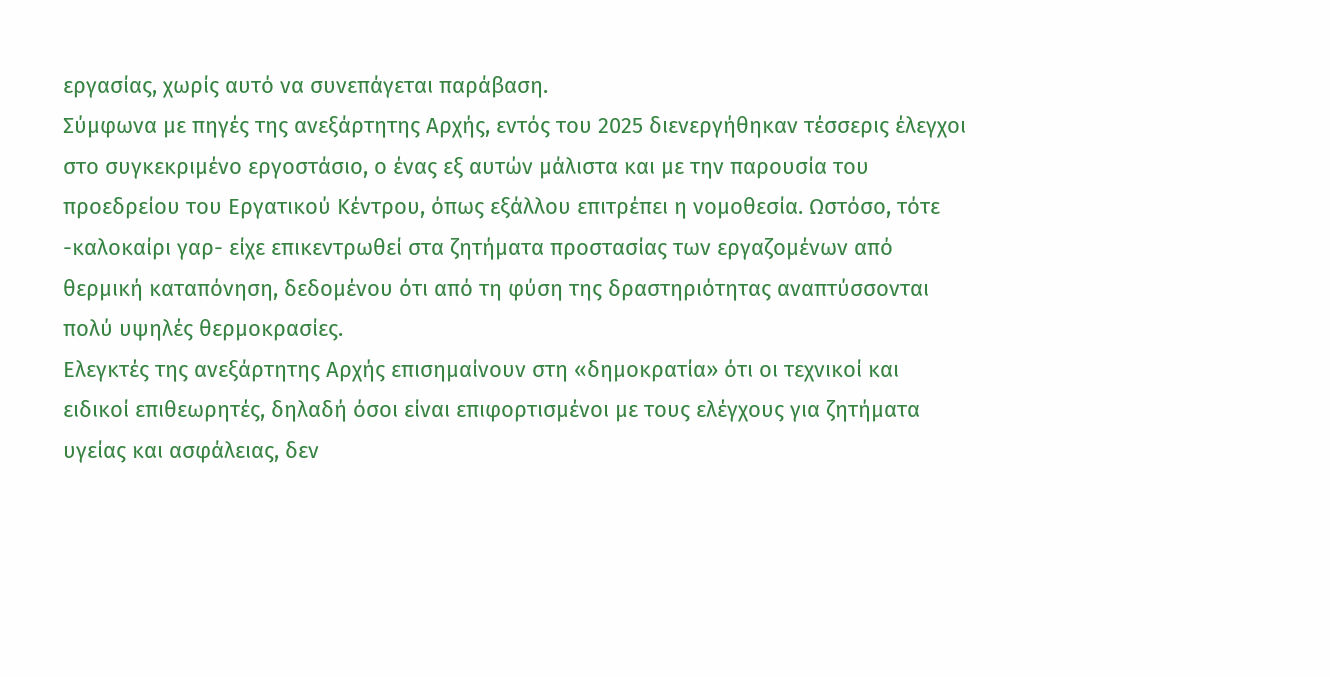εργασίας, χωρίς αυτό να συνεπάγεται παράβαση.
Σύμφωνα με πηγές της ανεξάρτητης Αρχής, εντός του 2025 διενεργήθηκαν τέσσερις έλεγχοι στο συγκεκριμένο εργοστάσιο, ο ένας εξ αυτών μάλιστα και με την παρουσία του προεδρείου του Εργατικού Κέντρου, όπως εξάλλου επιτρέπει η νομοθεσία. Ωστόσο, τότε -καλοκαίρι γαρ- είχε επικεντρωθεί στα ζητήματα προστασίας των εργαζομένων από θερμική καταπόνηση, δεδομένου ότι από τη φύση της δραστηριότητας αναπτύσσονται πολύ υψηλές θερμοκρασίες.
Ελεγκτές της ανεξάρτητης Αρχής επισημαίνουν στη «δημοκρατία» ότι οι τεχνικοί και ειδικοί επιθεωρητές, δηλαδή όσοι είναι επιφορτισμένοι με τους ελέγχους για ζητήματα υγείας και ασφάλειας, δεν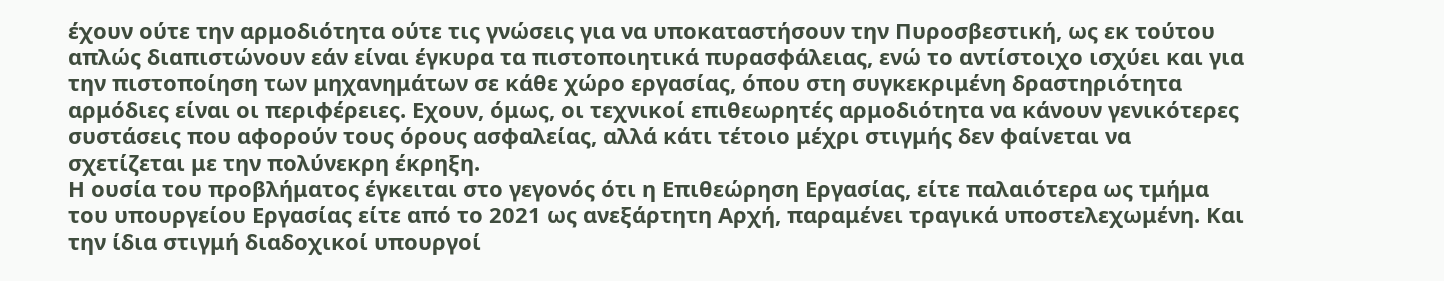έχουν ούτε την αρμοδιότητα ούτε τις γνώσεις για να υποκαταστήσουν την Πυροσβεστική, ως εκ τούτου απλώς διαπιστώνουν εάν είναι έγκυρα τα πιστοποιητικά πυρασφάλειας, ενώ το αντίστοιχο ισχύει και για την πιστοποίηση των μηχανημάτων σε κάθε χώρο εργασίας, όπου στη συγκεκριμένη δραστηριότητα αρμόδιες είναι οι περιφέρειες. Εχουν, όμως, οι τεχνικοί επιθεωρητές αρμοδιότητα να κάνουν γενικότερες συστάσεις που αφορούν τους όρους ασφαλείας, αλλά κάτι τέτοιο μέχρι στιγμής δεν φαίνεται να σχετίζεται με την πολύνεκρη έκρηξη.
Η ουσία του προβλήματος έγκειται στο γεγονός ότι η Επιθεώρηση Εργασίας, είτε παλαιότερα ως τμήμα του υπουργείου Εργασίας είτε από το 2021 ως ανεξάρτητη Αρχή, παραμένει τραγικά υποστελεχωμένη. Και την ίδια στιγμή διαδοχικοί υπουργοί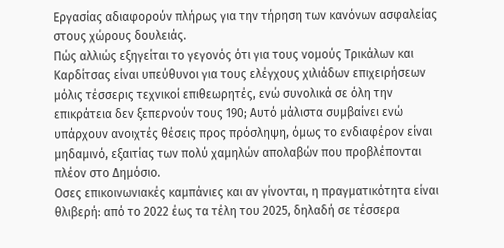Εργασίας αδιαφορούν πλήρως για την τήρηση των κανόνων ασφαλείας στους χώρους δουλειάς.
Πώς αλλιώς εξηγείται το γεγονός ότι για τους νομούς Τρικάλων και Καρδίτσας είναι υπεύθυνοι για τους ελέγχους χιλιάδων επιχειρήσεων μόλις τέσσερις τεχνικοί επιθεωρητές, ενώ συνολικά σε όλη την επικράτεια δεν ξεπερνούν τους 190; Αυτό μάλιστα συμβαίνει ενώ υπάρχουν ανοιχτές θέσεις προς πρόσληψη, όμως το ενδιαφέρον είναι μηδαμινό, εξαιτίας των πολύ χαμηλών απολαβών που προβλέπονται πλέον στο Δημόσιο.
Οσες επικοινωνιακές καμπάνιες και αν γίνονται, η πραγματικότητα είναι θλιβερή: από το 2022 έως τα τέλη του 2025, δηλαδή σε τέσσερα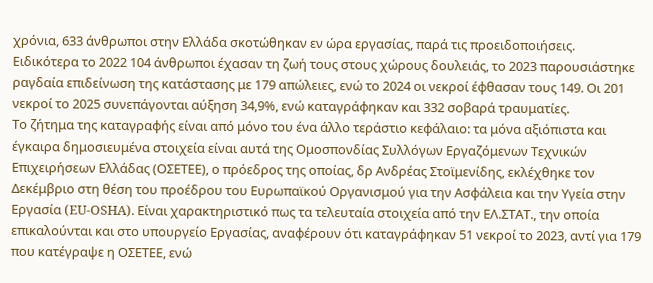χρόνια, 633 άνθρωποι στην Ελλάδα σκοτώθηκαν εν ώρα εργασίας, παρά τις προειδοποιήσεις.
Ειδικότερα το 2022 104 άνθρωποι έχασαν τη ζωή τους στους χώρους δουλειάς, το 2023 παρουσιάστηκε ραγδαία επιδείνωση της κατάστασης με 179 απώλειες, ενώ το 2024 οι νεκροί έφθασαν τους 149. Οι 201 νεκροί το 2025 συνεπάγονται αύξηση 34,9%, ενώ καταγράφηκαν και 332 σοβαρά τραυματίες.
Το ζήτημα της καταγραφής είναι από μόνο του ένα άλλο τεράστιο κεφάλαιο: τα μόνα αξιόπιστα και έγκαιρα δημοσιευμένα στοιχεία είναι αυτά της Ομοσπονδίας Συλλόγων Εργαζόμενων Τεχνικών Επιχειρήσεων Ελλάδας (ΟΣΕΤΕΕ), ο πρόεδρος της οποίας, δρ Ανδρέας Στοϊμενίδης, εκλέχθηκε τον Δεκέμβριο στη θέση του προέδρου του Ευρωπαϊκού Οργανισμού για την Ασφάλεια και την Υγεία στην Εργασία (EU-OSHA). Είναι χαρακτηριστικό πως τα τελευταία στοιχεία από την ΕΛ.ΣΤΑΤ., την οποία επικαλούνται και στο υπουργείο Εργασίας, αναφέρουν ότι καταγράφηκαν 51 νεκροί το 2023, αντί για 179 που κατέγραψε η ΟΣΕΤΕΕ, ενώ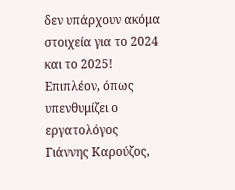δεν υπάρχουν ακόμα στοιχεία για το 2024 και το 2025!
Επιπλέον, όπως υπενθυμίζει ο εργατολόγος Γιάννης Καρούζος,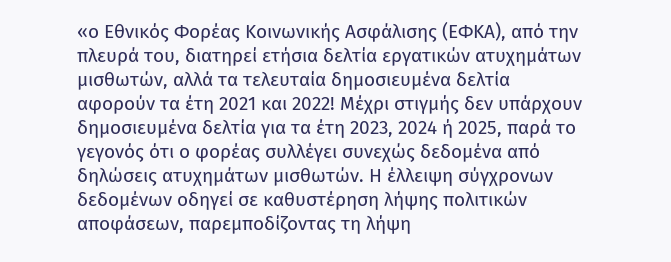«ο Εθνικός Φορέας Κοινωνικής Ασφάλισης (ΕΦΚΑ), από την πλευρά του, διατηρεί ετήσια δελτία εργατικών ατυχημάτων μισθωτών, αλλά τα τελευταία δημοσιευμένα δελτία αφορούν τα έτη 2021 και 2022! Μέχρι στιγμής δεν υπάρχουν δημοσιευμένα δελτία για τα έτη 2023, 2024 ή 2025, παρά το γεγονός ότι ο φορέας συλλέγει συνεχώς δεδομένα από δηλώσεις ατυχημάτων μισθωτών. Η έλλειψη σύγχρονων δεδομένων οδηγεί σε καθυστέρηση λήψης πολιτικών αποφάσεων, παρεμποδίζοντας τη λήψη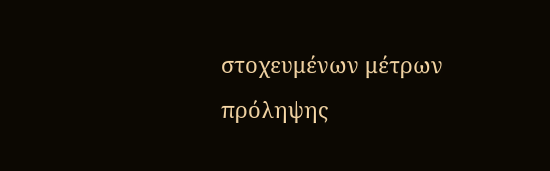στοχευμένων μέτρων πρόληψης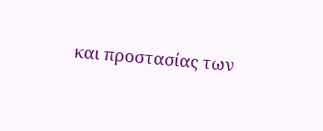και προστασίας των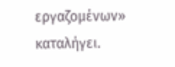εργαζομένων» καταλήγει.